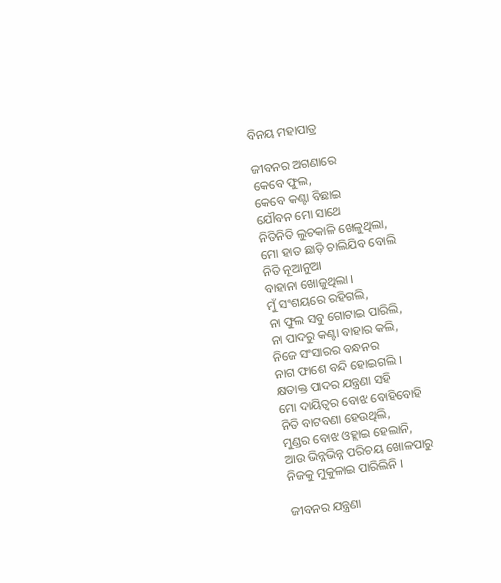ବିନୟ ମହାପାତ୍ର

ଜୀବନର ଅଗଣାରେ
କେବେ ଫୁଲ,
କେବେ କଣ୍ଟା ବିଛାଇ
ଯୌବନ ମୋ ସାଥେ
ନିତିନିତି ଲୁଚକାଳି ଖେଳୁଥିଲା,
ମୋ ହାତ ଛାଡ଼ି ଚାଲିଯିବ ବୋଲି
ନିତି ନୂଆନୁଆ
ବାହାନା ଖୋଜୁଥିଲା ।
ମୁଁ ସଂଶୟରେ ରହିଗଲି,
ନା ଫୁଲ ସବୁ ଗୋଟାଇ ପାରିଲି,
ନା ପାଦରୁ କଣ୍ଟା ବାହାର କଲି,
ନିଜେ ସଂସାରର ବନ୍ଧନର
ନାଗ ଫାଶେ ବନ୍ଦି ହୋଇଗଲି ।
କ୍ଷତାକ୍ତ ପାଦର ଯନ୍ତ୍ରଣା ସହି
ମୋ ଦାୟିତ୍ଵର ବୋଝ ବୋହିବୋହି
ନିତି ବାଟବଣା ହେଉଥିଲି,
ମୁଣ୍ଡର ବୋଝ ଓହ୍ଲାଇ ହେଲାନି,
ଆଉ ଭିନ୍ନଭିନ୍ନ ପରିଚୟ ଖୋଳପାରୁ
ନିଜକୁ ମୁକୁଳାଇ ପାରିଲିନି ।

ଜୀବନର ଯନ୍ତ୍ରଣା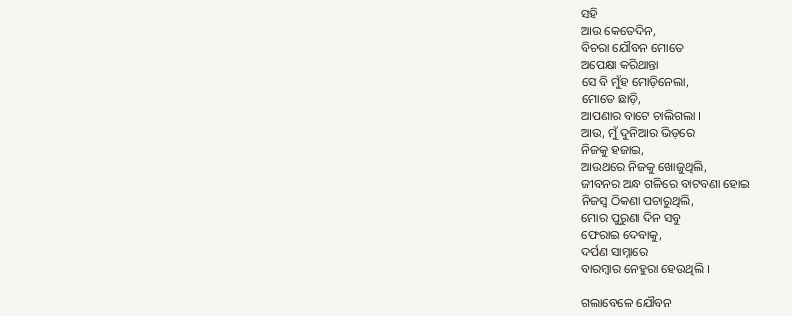ସହି
ଆଉ କେତେଦିନ,
ବିଚରା ଯୌବନ ମୋତେ
ଅପେକ୍ଷା କରିଥାନ୍ତା
ସେ ବି ମୁଁହ ମୋଡ଼ିନେଲା,
ମୋତେ ଛାଡ଼ି,
ଆପଣାର ବାଟେ ଚାଲିଗଲା ।
ଆଉ, ମୁଁ ଦୁନିଆର ଭିଡ଼ରେ
ନିଜକୁ ହଜାଇ,
ଆଉଥରେ ନିଜକୁ ଖୋଜୁଥିଲି,
ଜୀବନର ଅନ୍ଧ ଗଳିରେ ବାଟବଣା ହୋଇ
ନିଜସ୍ୱ ଠିକଣା ପଚାରୁଥିଲି,
ମୋର ପୁରୁଣା ଦିନ ସବୁ
ଫେରାଇ ଦେବାକୁ,
ଦର୍ପଣ ସାମ୍ନାରେ
ବାରମ୍ବାର ନେହୁରା ହେଉଥିଲି ।

ଗଲାବେଳେ ଯୌବନ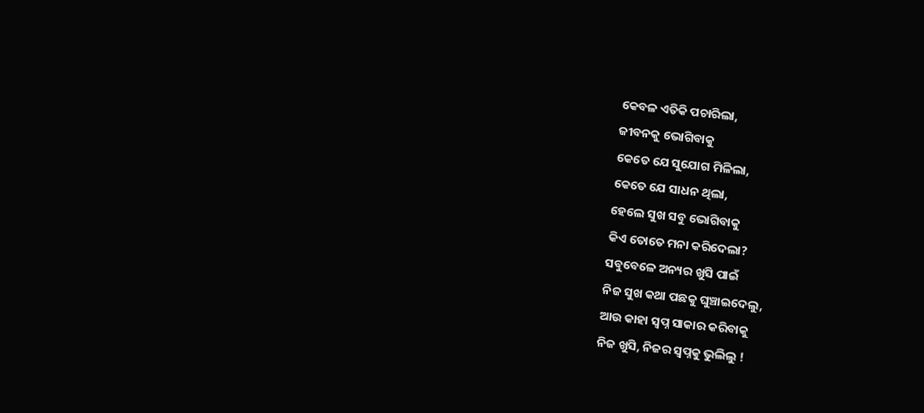କେବଳ ଏତିକି ପଚାରିଲା,
ଜୀବନକୁ ଭୋଗିବାକୁ
କେତେ ଯେ ସୁଯୋଗ ମିଳିଲା,
କେତେ ଯେ ସାଧନ ଥିଲା,
ହେଲେ ସୁଖ ସବୁ ଭୋଗିବାକୁ
କିଏ ତୋତେ ମନା କରିଦେଲା?
ସବୁବେଳେ ଅନ୍ୟର ଖୁସି ପାଇଁ
ନିଜ ସୁଖ କଥା ପଛକୁ ଘୁଞ୍ଚାଇଦେଲୁ,
ଆଉ କାହା ସ୍ୱପ୍ନ ସାକାର କରିବାକୁ
ନିଜ ଖୁସି, ନିଜର ସ୍ୱପ୍ନକୁ ଭୁଲିଲୁ !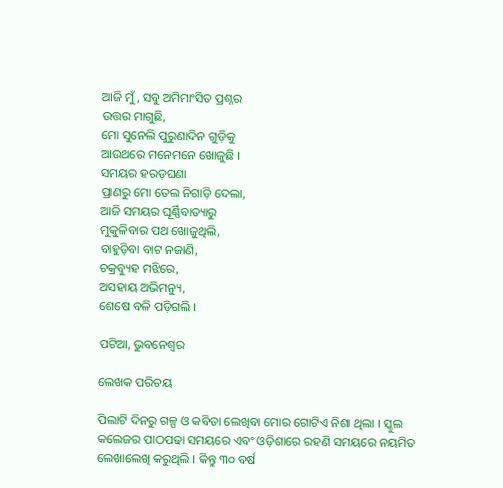ଆଜି ମୁଁ, ସବୁ ଅମିମାଂସିତ ପ୍ରଶ୍ନର
ଉତ୍ତର ମାଗୁଛି,
ମୋ ସୁନେଲି ପୁରୁଣାଦିନ ଗୁଡ଼ିକୁ
ଆଉଥରେ ମନେମନେ ଖୋଜୁଛି ।
ସମୟର ହରଡ଼ଘଣା
ପ୍ରାଣରୁ ମୋ ତେଲ ନିଗାଡ଼ି ଦେଲା,
ଆଜି ସମୟର ଘୂର୍ଣ୍ଣିବାତ୍ୟାରୁ
ମୁକୁଳିବାର ପଥ ଖୋଜୁଥିଲି,
ବାହୁଡ଼ିବା ବାଟ ନଜାଣି,
ଚକ୍ରବ୍ୟୁହ ମଝିରେ,
ଅସହାୟ ଅଭିମନ୍ୟୁ,
ଶେଷେ ବଳି ପଡ଼ିଗଲି ।

ପଟିଆ, ଭୁବନେଶ୍ୱର

ଲେଖକ ପରିଚୟ

ପିଲାଟି ଦିନରୁ ଗଳ୍ପ ଓ କବିତା ଲେଖିବା ମୋର ଗୋଟିଏ ନିଶା ଥିଲା । ସ୍କୁଲ କଲେଜର ପାଠପଢା ସମୟରେ ଏବଂ ଓଡ଼ିଶାରେ ରହଣି ସମୟରେ ନୟମିତ ଲେଖାଲେଖି କରୁଥିଲି । କିନ୍ତୁ ୩୦ ବର୍ଷ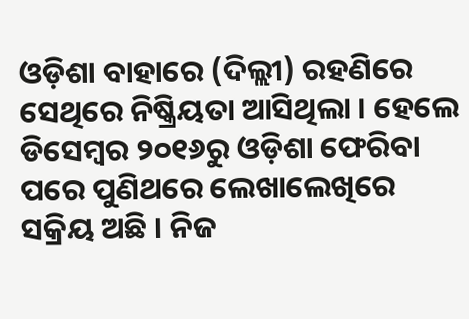ଓଡ଼ିଶା ବାହାରେ (ଦିଲ୍ଲୀ) ରହଣିରେ ସେଥିରେ ନିଷ୍କ୍ରିୟତା ଆସିଥିଲା । ହେଲେ ଡିସେମ୍ବର ୨୦୧୬ରୁ ଓଡ଼ିଶା ଫେରିବା ପରେ ପୁଣିଥରେ ଲେଖାଲେଖିରେ ସକ୍ରିୟ ଅଛି । ନିଜ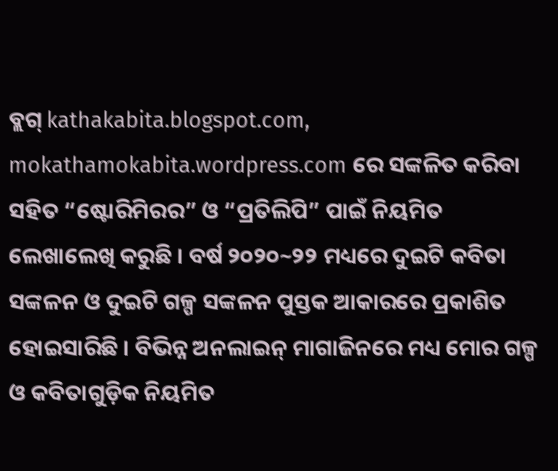ବ୍ଲଗ୍ kathakabita.blogspot.com, mokathamokabita.wordpress.com ରେ ସଙ୍କଳିତ କରିବା ସହିତ “ଷ୍ଟୋରିମିରର” ଓ “ପ୍ରତିଲିପି” ପାଇଁ ନିୟମିତ ଲେଖାଲେଖି କରୁଛି । ବର୍ଷ ୨୦୨୦~୨୨ ମଧ୍ୟରେ ଦୁଇଟି କବିତା ସଙ୍କଳନ ଓ ଦୁଇଟି ଗଳ୍ପ ସଙ୍କଳନ ପୁସ୍ତକ ଆକାରରେ ପ୍ରକାଶିତ ହୋଇସାରିଛି । ବିଭିନ୍ନ ଅନଲାଇନ୍ ମାଗାଜିନରେ ମଧ୍ୟ ମୋର ଗଳ୍ପ ଓ କବିତାଗୁଡ଼ିକ ନିୟମିତ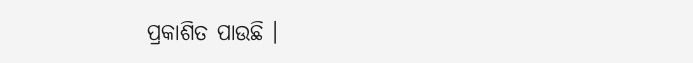ପ୍ରକାଶିତ ପାଉଛି ।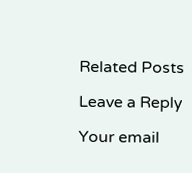Related Posts

Leave a Reply

Your email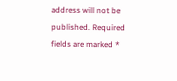address will not be published. Required fields are marked *